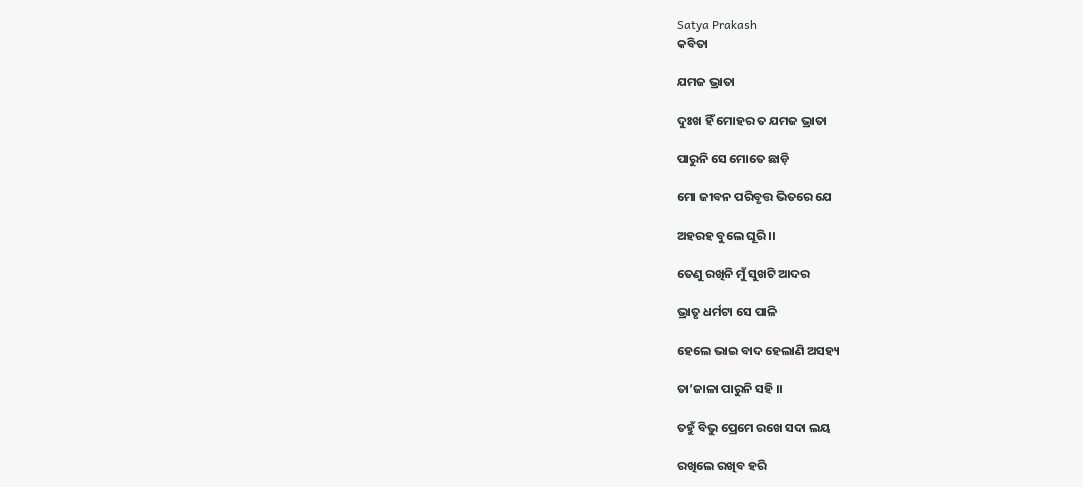Satya Prakash
କବିତା

ଯମଜ ଭ୍ରାତା

ଦୁଃଖ ହିଁ ମୋହର ତ ଯମଜ ଭ୍ରାତା

ପାରୁନି ସେ ମୋତେ ଛାଡ଼ି

ମୋ ଜୀବନ ପରିବୃତ୍ତ ଭିତରେ ଯେ

ଅହରହ ବୁଲେ ଘୂରି ।।

ତେଣୁ ରଖିନି ମୁଁ ସୁଖଟି ଆଦର

ଭ୍ରାତୃ ଧର୍ମଟା ସେ ପାଳି

ହେଲେ ଭାଇ ବାଦ ହେଲାଣି ଅସହ୍ୟ

ତା’ଜାଳା ପାରୁନି ସହି ।।

ତହୁଁ ବିଭୁ ପ୍ରେମେ ରଖେ ସଦା ଲୟ

ରଖିଲେ ରଖିବ ହରି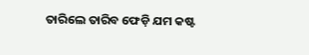ତାରିଲେ ତାରିବ ଫେଡ଼ି ଯମ କଷ୍ଟ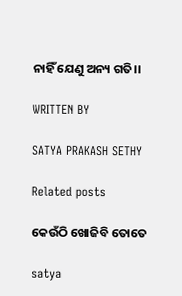ନାହିଁ ଯେଣୁ ଅନ୍ୟ ଗତି।।

WRITTEN BY

SATYA PRAKASH SETHY

Related posts

କେଉଁଠି ଖୋଜିବି ତୋତେ

satya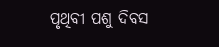ପୃଥିବୀ ପଶୁ ଦିବସ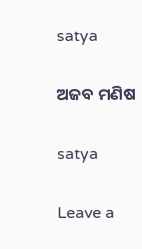satya

ଅଜବ ମଣିଷ

satya

Leave a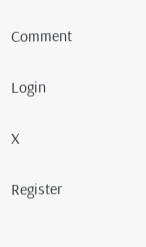Comment

Login

X

Register